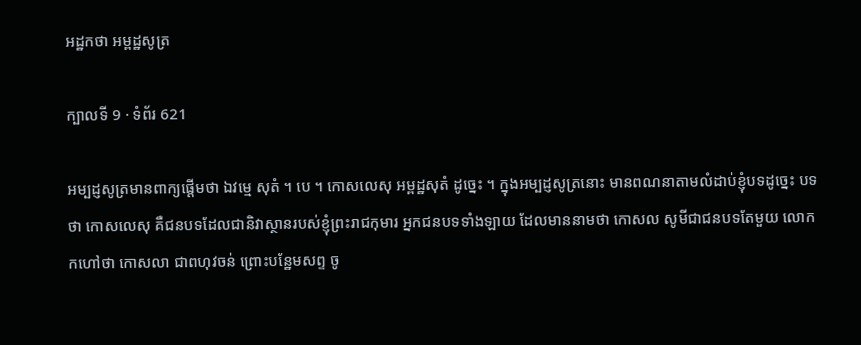អដ្ឋកថា អម្ពដ្ឋសូត្រ

ក្បាលទី 9 · ទំព័រ 621

អម្បដ្ញសូត្រមានពាក្យផ្តើមថា ឯវម្មេ សុតំ ។ បេ ។ កោសលេសុ អម្ពដ្ឋសុតំ ដូច្នេះ ។ ក្នុងអម្បដ្ញសូត្រនោះ មានពណនាតាមលំដាប់ខ្ញុំបទដូច្នេះ បទថា កោសលេសុ គឺជនបទដែលជានិវាស្ថានរបស់ខ្ញុំព្រះរាជកុមារ អ្នកជនបទទាំងឡាយ ដែលមាននាមថា កោសល សូមីជាជនបទតែមួយ លោកកហៅថា កោសលា ជាពហុវចន់ ព្រោះបន្ឋែមសព្ទ ចូ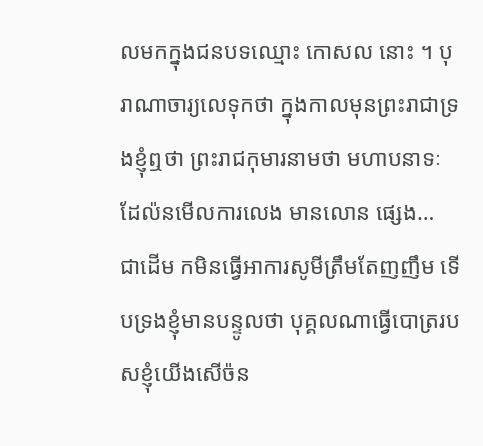លមកក្នុងជនបទឈ្មោះ កោសល នោះ ។ បុរាណាចារ្យលេទុកថា ក្នុងកាលមុនព្រះរាជាទ្រងខ្ញុំឮថា ព្រះរាជកុមារនាមថា មហាបនាទៈ ដែល៉នមើលការលេង មានលោន ផ្សេង… ជាដើម កមិនធ្វើអាការសូមីត្រឹមតែញញឹម ទើបទ្រងខ្ញុំមានបន្ទូលថា បុគ្គលណាធ្វើបោត្ររបសខ្ញុំយើងសើច៉ន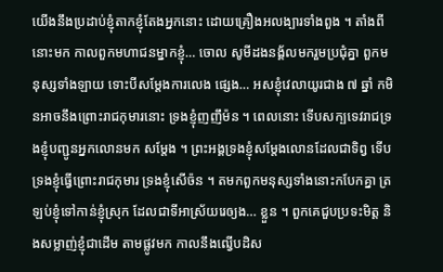យើងនឹងប្រដាប់ខ្ញុំតាកខ្ញុំតែងអ្នកនោះ ដោយគ្រឿងអលង្បារទាំងពួង ។ តាំងពីនោះមក កាលពួកមហាជនម្នាកខ្ញុំ… ចោល សូមីដងនង្គ័លមករួមប្រជុំគ្នា ពួកមនុស្សទាំងឡាយ ទោះបីសម្តែងការលេង ផ្សេង… អសខ្ញុំវេលាយូរជាង ៧ ឆ្នាំ កមិនអាចនឹងព្រោះរាជកុមារនោះ ទ្រងខ្ញុំញញឹម៉ន ។ ពេលនោះ ទើបសក្បទេវរាជទ្រងខ្ញុំបញ្ជូនអ្នកលោនមក សម្តែង ។ ព្រះអង្គទ្រងខ្ញុំសម្តែងលោនដែលជាទិព្វ ទើបទ្រងខ្ញុំធ្វើព្រោះរាជកុមារ ទ្រងខ្ញុំសើច៉ន ។ តមកពួកមនុស្សទាំងនោះកបែកគ្នា ត្រឡប់ខ្ញុំទៅកាន់ខ្ញុំស្រុក ដែលជាទីអាស្រ័យរេឲ្យង… ខ្លួន ។ ពួកគេជួបប្រទះមិត្ត និងសម្លាញ់ខ្ញុំជាដើម តាមផ្លូវមក កាលនឹងឍ្វើបដិស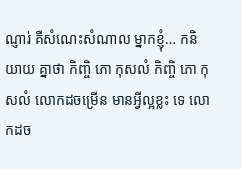ណ្ញារ់ គឺសំណេះសំណាល ម្នាកខ្ញុំ… កនិយាយ គ្នាថា កិញ្ចិ ភោ កុសលំ កិញ្ចិ ភោ កុសលំ លោកដចម្រើន មានអ្វីល្អខ្លះ ទេ លោកដច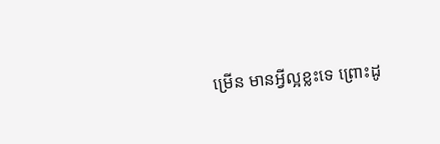ម្រើន មានអ្វីល្អខ្លះទេ ព្រោះដូ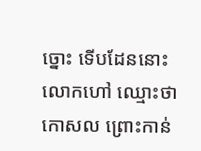ច្នោះ ទើបដែននោះ លោកហៅ ឈ្មោះថា កោសល ព្រោះកាន់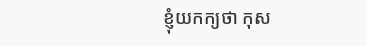ខ្ញុំយកក្យថា កុស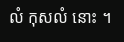លំ កុសលំ នោះ ។